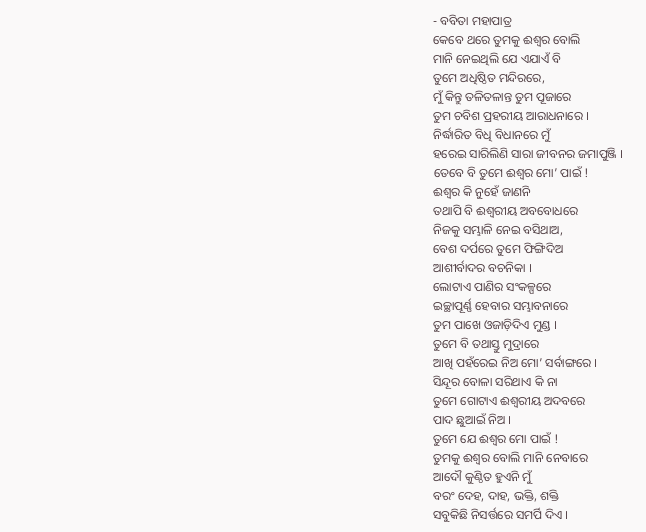- ବବିତା ମହାପାତ୍ର
କେବେ ଥରେ ତୁମକୁ ଈଶ୍ୱର ବୋଲି
ମାନି ନେଇଥିଲି ଯେ ଏଯାଏଁ ବି
ତୁମେ ଅଧିଷ୍ଠିତ ମନ୍ଦିରରେ,
ମୁଁ କିନ୍ତୁ ତଳିତଳାନ୍ତ ତୁମ ପୂଜାରେ
ତୁମ ଚବିଶ ପ୍ରହରୀୟ ଆରାଧନାରେ ।
ନିର୍ଦ୍ଧାରିତ ବିଧି ବିଧାନରେ ମୁଁ
ହରେଇ ସାରିଲିଣି ସାରା ଜୀବନର ଜମାପୁଞ୍ଜି ।
ତେବେ ବି ତୁମେ ଈଶ୍ୱର ମୋ’ ପାଇଁ !
ଈଶ୍ୱର କି ନୁହେଁ ଜାଣନି
ତଥାପି ବି ଈଶ୍ୱରୀୟ ଅବବୋଧରେ
ନିଜକୁ ସମ୍ଭାଳି ନେଇ ବସିଥାଅ,
ବେଶ ଦର୍ପରେ ତୁମେ ଫିଙ୍ଗିଦିଅ
ଆଶୀର୍ବାଦର ବଚନିକା ।
ଲୋଟାଏ ପାଣିର ସଂକଳ୍ପରେ
ଇଚ୍ଛାପୂର୍ଣ୍ଣ ହେବାର ସମ୍ଭାବନାରେ
ତୁମ ପାଖେ ଓଜାଡ଼ିଦିଏ ମୁଣ୍ଡ ।
ତୁମେ ବି ତଥାସ୍ତୁ ମୁଦ୍ରାରେ
ଆଖି ପହଁରେଇ ନିଅ ମୋ’ ସର୍ବାଙ୍ଗରେ ।
ସିନ୍ଦୂର ବୋଳା ସରିଥାଏ କି ନା
ତୁମେ ଗୋଟାଏ ଈଶ୍ୱରୀୟ ଅଦବରେ
ପାଦ ଛୁଆଇଁ ନିଅ ।
ତୁମେ ଯେ ଈଶ୍ୱର ମୋ ପାଇଁ !
ତୁମକୁ ଈଶ୍ୱର ବୋଲି ମାନି ନେବାରେ
ଆଦୌ କୁଣ୍ଠିତ ହୁଏନି ମୁଁ
ବରଂ ଦେହ, ଦାହ, ଭକ୍ତି, ଶକ୍ତି
ସବୁକିଛି ନିସର୍ତ୍ତରେ ସମର୍ପି ଦିଏ ।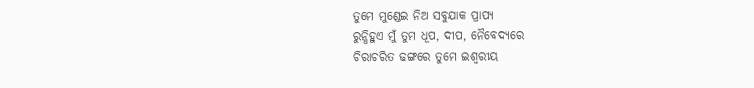ତୁମେ ମୁଣ୍ଡେଇ ନିଅ ସବୁଯାକ ପ୍ରାପ୍ୟ
ରୁନ୍ଧିହୁଏ ମୁଁ ତୁମ ଧୂପ, ଦୀପ, ନୈବେଦ୍ୟରେ
ଚିରାଚରିତ ଢଙ୍ଗରେ ତୁମେ ଇଶ୍ୱରୀୟ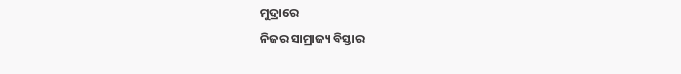ମୁଦ୍ରାରେ
ନିଜର ସାମ୍ରାଜ୍ୟ ବିସ୍ତାର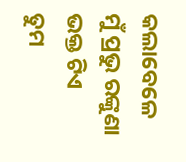କଲାବେଳେ
ମୁଁ ପ୍ରଭୁ ରଙ୍କୁଣା ଭକ୍ତ ଟିଏ
ତୁମ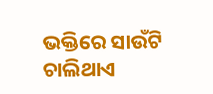ଭକ୍ତିରେ ସାଉଁଟି ଚାଲିଥାଏ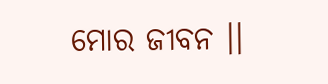ମୋର ଜୀବନ ।।